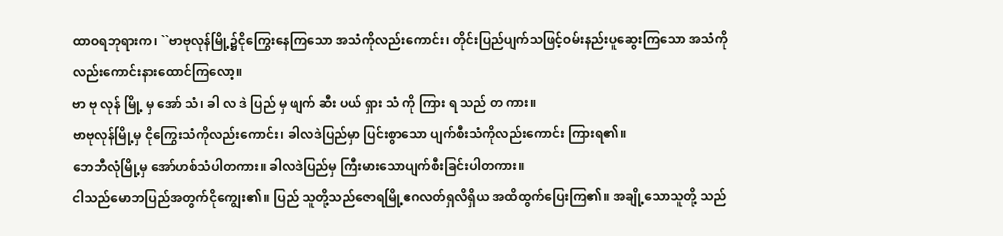ထာဝရဘုရားက၊ ``ဗာဗုလုန်မြို့၌ငိုကြွေးနေကြသော အသံကိုလည်းကောင်း၊ တိုင်းပြည်ပျက်သဖြင့်ဝမ်းနည်းပူဆွေးကြသော အသံကိုလည်းကောင်းနားထောင်ကြလော့။
ဗာ ဗု လုန် မြို့ မှ အော် သံ၊ ခါ လ ဒဲ ပြည် မှ ဖျက် ဆီး ပယ် ရှား သံ ကို ကြား ရ သည် တ ကား။
ဗာဗုလုန်မြို့မှ ငိုကြွေးသံကိုလည်းကောင်း၊ ခါလဒဲပြည်မှာ ပြင်းစွာသော ပျက်စီးသံကိုလည်းကောင်း ကြားရ၏။
ဘေဘီလုံမြို့မှ အော်ဟစ်သံပါတကား။ ခါလဒဲပြည်မှ ကြီးမားသောပျက်စီးခြင်းပါတကား။
ငါသည်မောဘပြည်အတွက်ငိုကျွေး၏။ ပြည် သူတို့သည်ဇောရမြို့ဧဂလတ်ရှလိရှိယ အထိထွက်ပြေးကြ၏။ အချို့သောသူတို့ သည်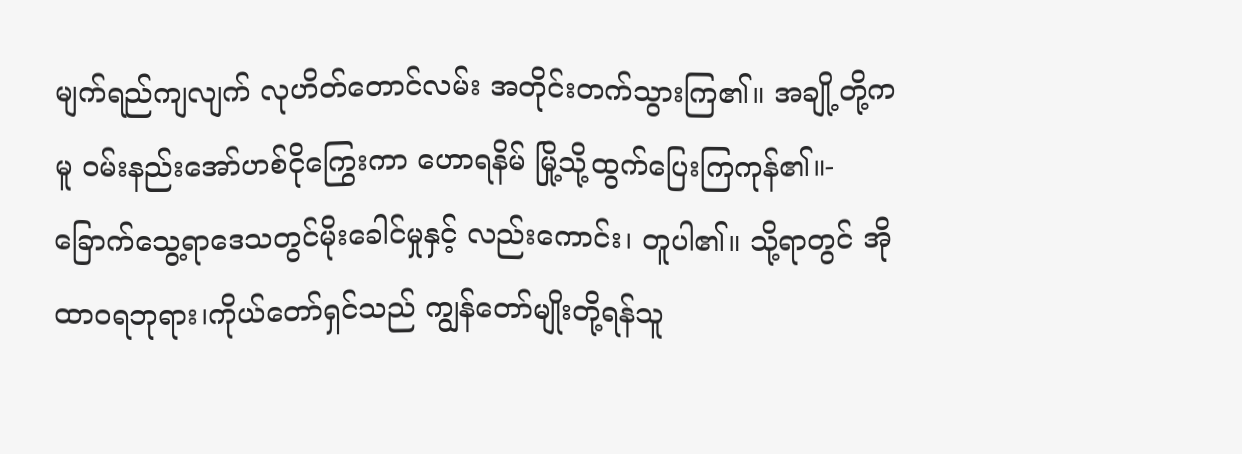မျက်ရည်ကျလျက် လုဟိတ်တောင်လမ်း အတိုင်းတက်သွားကြ၏။ အချို့တို့ကမူ ဝမ်းနည်းအော်ဟစ်ငိုကြွေးကာ ဟောရနိမ် မြို့သို့ထွက်ပြေးကြကုန်၏။-
ခြောက်သွေ့ရာဒေသတွင်မိုးခေါင်မှုနှင့် လည်းကောင်း၊ တူပါ၏။ သို့ရာတွင် အို ထာဝရဘုရား၊ကိုယ်တော်ရှင်သည် ကျွန်တော်မျိုးတို့ရန်သူ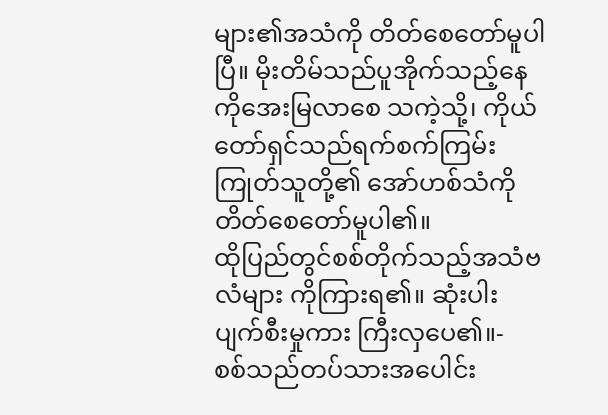များ၏အသံကို တိတ်စေတော်မူပါပြီ။ မိုးတိမ်သည်ပူအိုက်သည့်နေကိုအေးမြလာစေ သကဲ့သို့၊ ကိုယ်တော်ရှင်သည်ရက်စက်ကြမ်းကြုတ်သူတို့၏ အော်ဟစ်သံကိုတိတ်စေတော်မူပါ၏။
ထိုပြည်တွင်စစ်တိုက်သည့်အသံဗလံများ ကိုကြားရ၏။ ဆုံးပါးပျက်စီးမှုကား ကြီးလှပေ၏။-
စစ်သည်တပ်သားအပေါင်း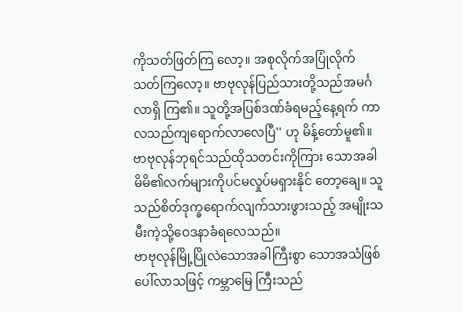ကိုသတ်ဖြတ်ကြ လော့။ အစုလိုက်အပြုံလိုက်သတ်ကြလော့။ ဗာဗုလုန်ပြည်သားတို့သည်အမင်္ဂလာရှိ ကြ၏။ သူတို့အပြစ်ဒဏ်ခံရမည့်နေ့ရက် ကာလသည်ကျရောက်လာလေပြီ'' ဟု မိန့်တော်မူ၏။
ဗာဗုလုန်ဘုရင်သည်ထိုသတင်းကိုကြား သောအခါ မိမိ၏လက်များကိုပင်မလှုပ်မရှားနိုင် တော့ချေ။ သူသည်စိတ်ဒုက္ခရောက်လျက်သားဖွားသည့် အမျိုးသမီးကဲ့သို့ဝေဒနာခံရလေသည်။
ဗာဗုလုန်မြို့ပြိုလဲသောအခါကြီးစွာ သောအသံဖြစ်ပေါ်လာသဖြင့် ကမ္ဘာမြေ ကြီးသည်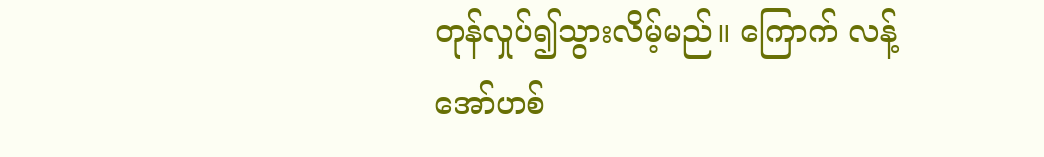တုန်လှုပ်၍သွားလိမ့်မည်။ ကြောက် လန့်အော်ဟစ်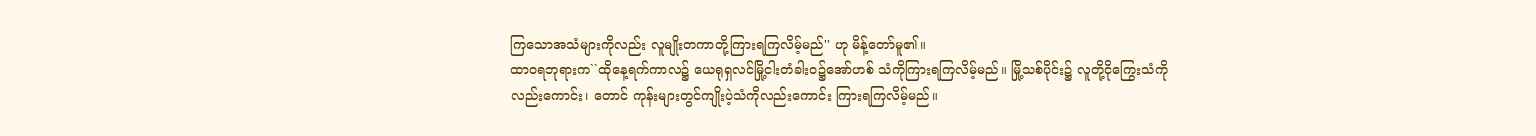ကြသောအသံများကိုလည်း လူမျိုးတကာတို့ကြားရကြလိမ့်မည်'' ဟု မိန့်တော်မူ၏။
ထာဝရဘုရားက``ထိုနေ့ရက်ကာလ၌ ယေရုရှလင်မြို့ငါးတံခါးဝ၌အော်ဟစ် သံကိုကြားရကြလိမ့်မည်။ မြို့သစ်ပိုင်း၌ လူတို့ငိုကြွေးသံကိုလည်းကောင်း၊ တောင် ကုန်းများတွင်ကျိုးပဲ့သံကိုလည်းကောင်း ကြားရကြလိမ့်မည်။